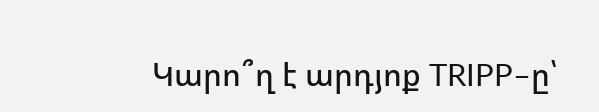Կարո՞ղ է արդյոք TRIPP–ը՝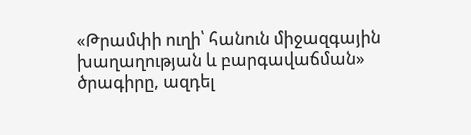«Թրամփի ուղի՝ հանուն միջազգային խաղաղության և բարգավաճման» ծրագիրը, ազդել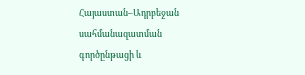Հայաստան–Ադրբեջան սահմանազատման գործընթացի և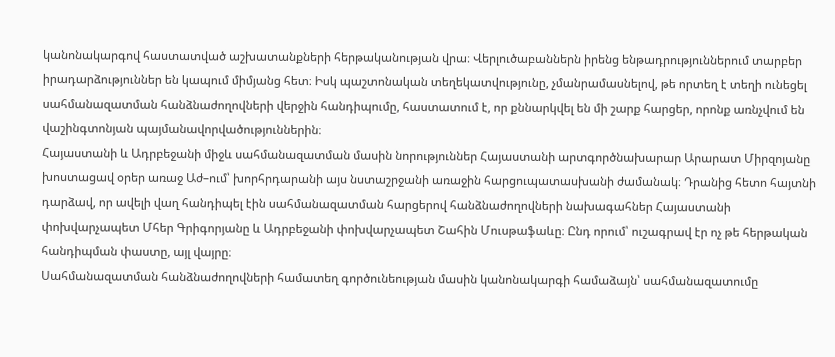կանոնակարգով հաստատված աշխատանքների հերթականության վրա։ Վերլուծաբաններն իրենց ենթադրություններում տարբեր իրադարձություններ են կապում միմյանց հետ։ Իսկ պաշտոնական տեղեկատվությունը, չմանրամասնելով, թե որտեղ է տեղի ունեցել սահմանազատման հանձնաժողովների վերջին հանդիպումը, հաստատում է, որ քննարկվել են մի շարք հարցեր, որոնք առնչվում են վաշինգտոնյան պայմանավորվածություններին։
Հայաստանի և Ադրբեջանի միջև սահմանազատման մասին նորություններ Հայաստանի արտգործնախարար Արարատ Միրզոյանը խոստացավ օրեր առաջ Աժ–ում՝ խորհրդարանի այս նստաշրջանի առաջին հարցուպատասխանի ժամանակ։ Դրանից հետո հայտնի դարձավ, որ ավելի վաղ հանդիպել էին սահմանազատման հարցերով հանձնաժողովների նախագահներ Հայաստանի փոխվարչապետ Մհեր Գրիգորյանը և Ադրբեջանի փոխվարչապետ Շահին Մուսթաֆաևը։ Ընդ որում՝ ուշագրավ էր ոչ թե հերթական հանդիպման փաստը, այլ վայրը։
Սահմանազատման հանձնաժողովների համատեղ գործունեության մասին կանոնակարգի համաձայն՝ սահմանազատումը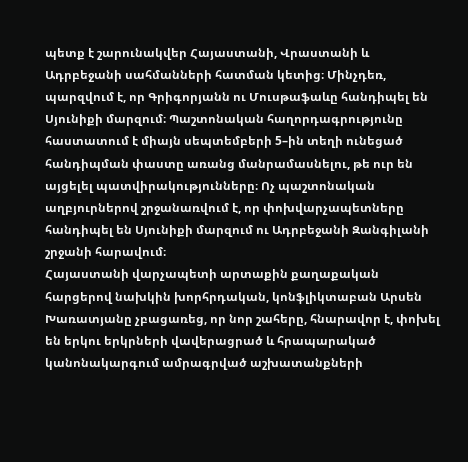պետք է շարունակվեր Հայաստանի, Վրաստանի և Ադրբեջանի սահմանների հատման կետից։ Մինչդեռ, պարզվում է, որ Գրիգորյանն ու Մուսթաֆաևը հանդիպել են Սյունիքի մարզում։ Պաշտոնական հաղորդագրությունը հաստատում է միայն սեպտեմբերի 5–ին տեղի ունեցած հանդիպման փաստը առանց մանրամասնելու, թե ուր են այցելել պատվիրակությունները։ Ոչ պաշտոնական աղբյուրներով շրջանառվում է, որ փոխվարչապետները հանդիպել են Սյունիքի մարզում ու Ադրբեջանի Զանգիլանի շրջանի հարավում։
Հայաստանի վարչապետի արտաքին քաղաքական հարցերով նախկին խորհրդական, կոնֆլիկտաբան Արսեն Խառատյանը չբացառեց, որ նոր շահերը, հնարավոր է, փոխել են երկու երկրների վավերացրած և հրապարակած կանոնակարգում ամրագրված աշխատանքների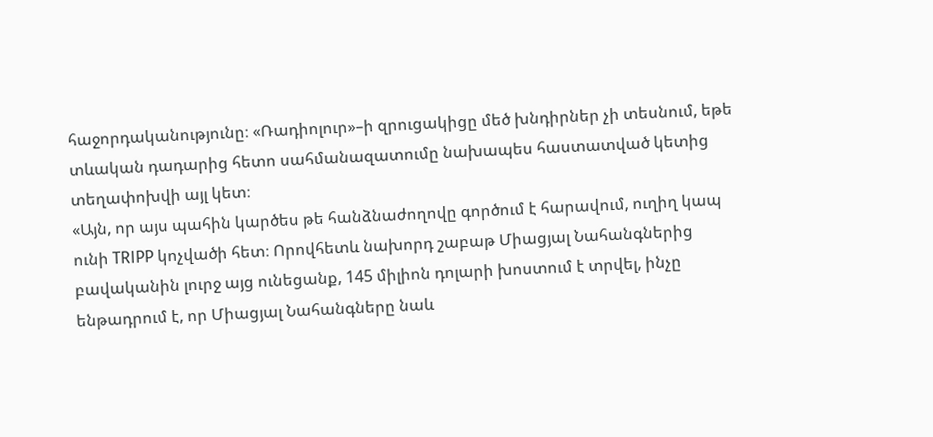հաջորդականությունը։ «Ռադիոլուր»–ի զրուցակիցը մեծ խնդիրներ չի տեսնում, եթե տևական դադարից հետո սահմանազատումը նախապես հաստատված կետից տեղափոխվի այլ կետ։
«Այն, որ այս պահին կարծես թե հանձնաժողովը գործում է հարավում, ուղիղ կապ ունի TRIPP կոչվածի հետ։ Որովհետև նախորդ շաբաթ Միացյալ Նահանգներից բավականին լուրջ այց ունեցանք, 145 միլիոն դոլարի խոստում է տրվել, ինչը ենթադրում է, որ Միացյալ Նահանգները նաև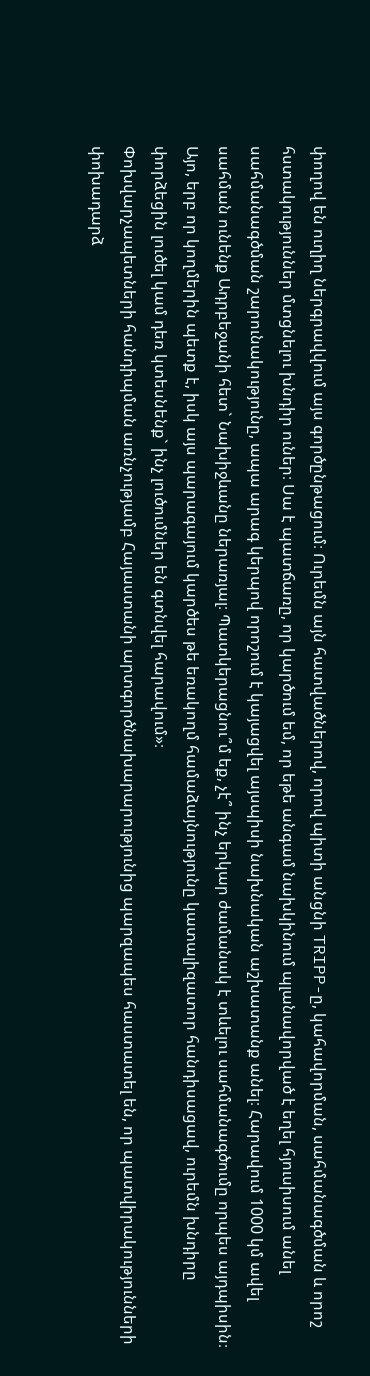փողով են ուղիղ ներգրավվում այս գործընթացում։ Ուրեմն այն հատվածներով, որով պիտի անցնի TRIPP-ը, կահավորման, սահմանագծման և որոշ հստակություններ մտցնելու խնդիր ուներ։ Սա է պատճառը, որ կարծում եմ, որ եթե անգամ նախկինում պլանավորված է եղել հյուսիսում անել սահմանագծման շարունակությունը, ապա արագ կերպով որոշում է կայացվել այսպիսի նախնական աշխատանք անել։ Հարավում 1000 կմ ավել սահման ունենք Ադրբեջանի հետ` Նախիջևանը ներառյալ։ Պատկերացնու՞մ եք, չէ՞ ինչ երկար ժամանակ է տևելու սահմանագծումը որպես այդպիսին։ Այո, երբ որ կողմերին պետք է, իսկ այս պարագայում կարծես թե եռակողմ համաձայնությունը կատալիզատոր հանդիսացավ, ուրեմն խնդիրը փորձեցին լուծել կամ դեռ կտեսնենք` ինչ լուծումներ են գտնվել հարավում»։
Փոխվարչապետների հանդիպման առնչությամբ Հայաստանի արտգործնախարարությունից պարզապես հաստատել են, որ պատվիրակությունների փոխադարձ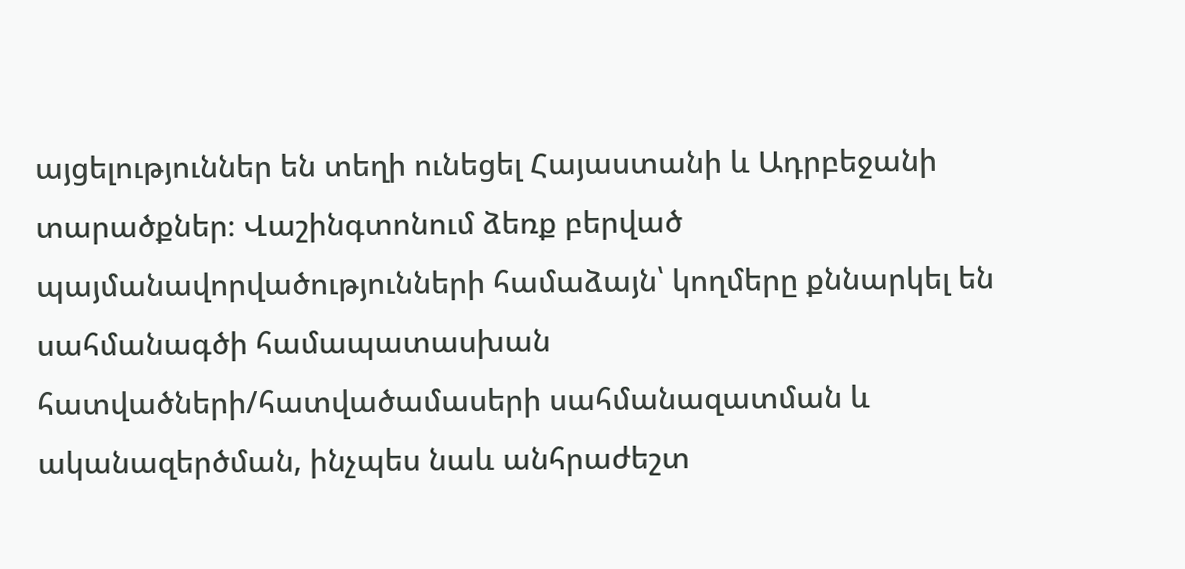այցելություններ են տեղի ունեցել Հայաստանի և Ադրբեջանի տարածքներ։ Վաշինգտոնում ձեռք բերված պայմանավորվածությունների համաձայն՝ կողմերը քննարկել են սահմանագծի համապատասխան հատվածների/հատվածամասերի սահմանազատման և ականազերծման, ինչպես նաև անհրաժեշտ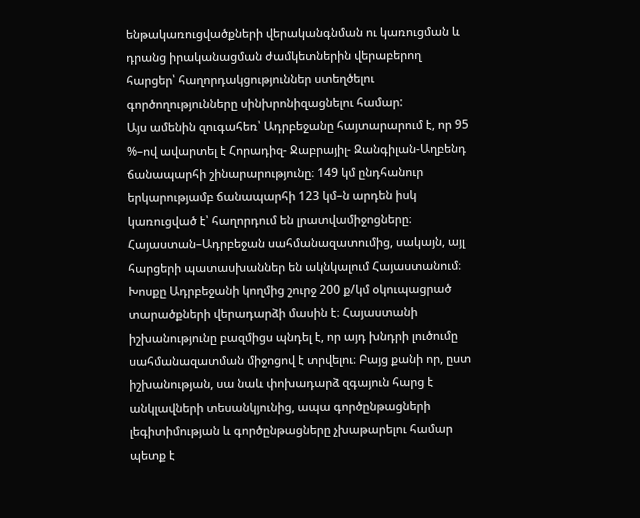ենթակառուցվածքների վերականգնման ու կառուցման և դրանց իրականացման ժամկետներին վերաբերող հարցեր՝ հաղորդակցություններ ստեղծելու գործողությունները սինխրոնիզացնելու համար:
Այս ամենին զուգահեռ՝ Ադրբեջանը հայտարարում է, որ 95 %–ով ավարտել է Հորադիզ- Ջաբրայիլ- Զանգիլան-Աղբենդ ճանապարհի շինարարությունը։ 149 կմ ընդհանուր երկարությամբ ճանապարհի 123 կմ–ն արդեն իսկ կառուցված է՝ հաղորդում են լրատվամիջոցները։
Հայաստան–Ադրբեջան սահմանազատումից, սակայն, այլ հարցերի պատասխաններ են ակնկալում Հայաստանում։ Խոսքը Ադրբեջանի կողմից շուրջ 200 ք/կմ օկուպացրած տարածքների վերադարձի մասին է։ Հայաստանի իշխանությունը բազմիցս պնդել է, որ այդ խնդրի լուծումը սահմանազատման միջոցով է տրվելու։ Բայց քանի որ, ըստ իշխանության, սա նաև փոխադարձ զգայուն հարց է անկլավների տեսանկյունից, ապա գործընթացների լեգիտիմության և գործընթացները չխաթարելու համար պետք է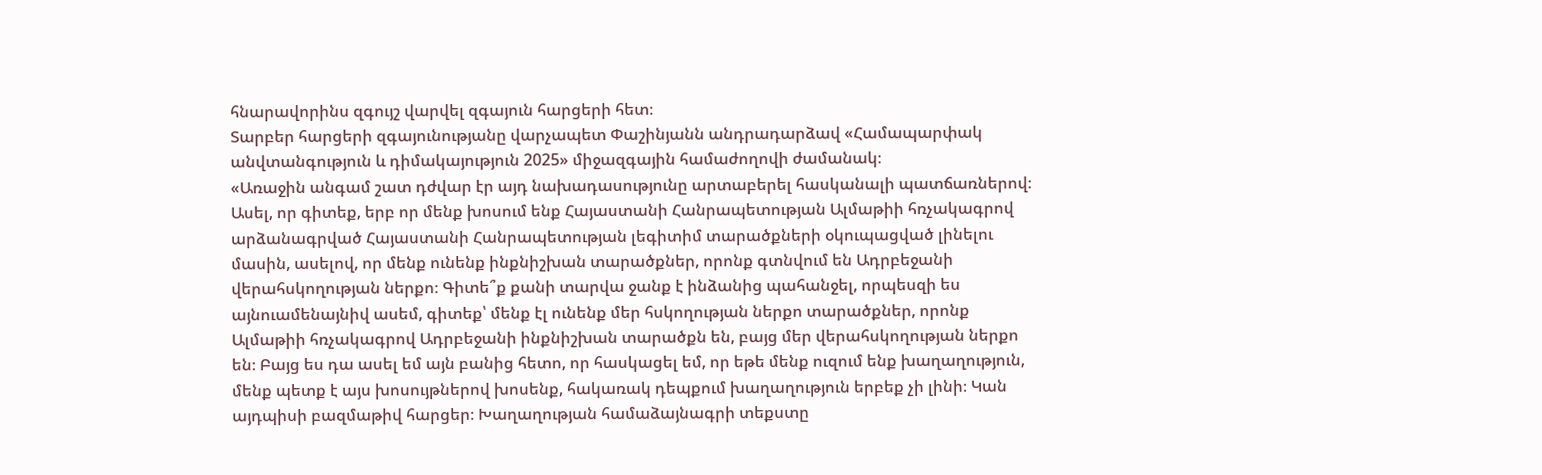հնարավորինս զգույշ վարվել զգայուն հարցերի հետ։
Տարբեր հարցերի զգայունությանը վարչապետ Փաշինյանն անդրադարձավ «Համապարփակ անվտանգություն և դիմակայություն 2025» միջազգային համաժողովի ժամանակ։
«Առաջին անգամ շատ դժվար էր այդ նախադասությունը արտաբերել հասկանալի պատճառներով։ Ասել, որ գիտեք, երբ որ մենք խոսում ենք Հայաստանի Հանրապետության Ալմաթիի հռչակագրով արձանագրված Հայաստանի Հանրապետության լեգիտիմ տարածքների օկուպացված լինելու մասին, ասելով, որ մենք ունենք ինքնիշխան տարածքներ, որոնք գտնվում են Ադրբեջանի վերահսկողության ներքո։ Գիտե՞ք քանի տարվա ջանք է ինձանից պահանջել, որպեսզի ես այնուամենայնիվ ասեմ, գիտեք՝ մենք էլ ունենք մեր հսկողության ներքո տարածքներ, որոնք Ալմաթիի հռչակագրով Ադրբեջանի ինքնիշխան տարածքն են, բայց մեր վերահսկողության ներքո են։ Բայց ես դա ասել եմ այն բանից հետո, որ հասկացել եմ, որ եթե մենք ուզում ենք խաղաղություն, մենք պետք է այս խոսույթներով խոսենք, հակառակ դեպքում խաղաղություն երբեք չի լինի։ Կան այդպիսի բազմաթիվ հարցեր։ Խաղաղության համաձայնագրի տեքստը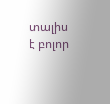տալիս է բոլոր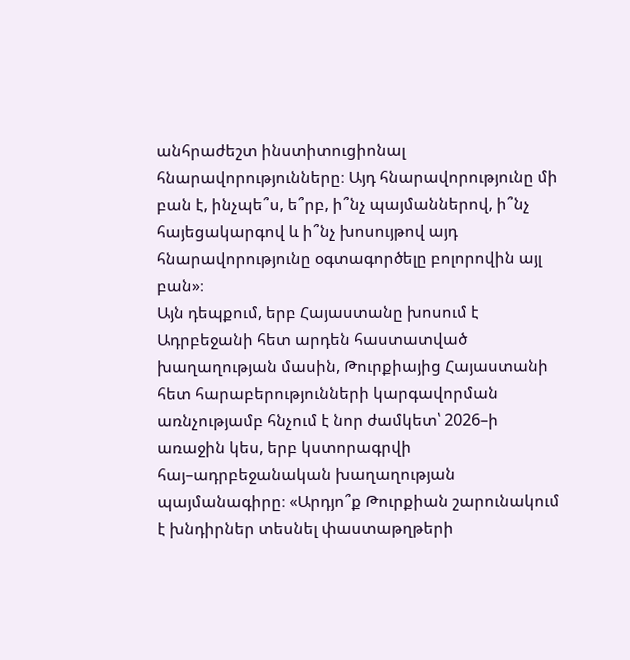անհրաժեշտ ինստիտուցիոնալ հնարավորությունները։ Այդ հնարավորությունը մի բան է, ինչպե՞ս, ե՞րբ, ի՞նչ պայմաններով, ի՞նչ հայեցակարգով և ի՞նչ խոսույթով այդ հնարավորությունը օգտագործելը բոլորովին այլ բան»։
Այն դեպքում, երբ Հայաստանը խոսում է Ադրբեջանի հետ արդեն հաստատված խաղաղության մասին, Թուրքիայից Հայաստանի հետ հարաբերությունների կարգավորման առնչությամբ հնչում է նոր ժամկետ՝ 2026–ի առաջին կես, երբ կստորագրվի հայ–ադրբեջանական խաղաղության պայմանագիրը։ «Արդյո՞ք Թուրքիան շարունակում է խնդիրներ տեսնել փաստաթղթերի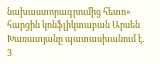նախաստորագրումից հետո» հարցին կոնֆլիկտաբան Արսեն Խառատյանը պատասխանում է․
3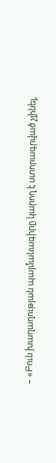– «Բուն խաղաղության պայմանագիրը կարող է ստորագրված չլինել,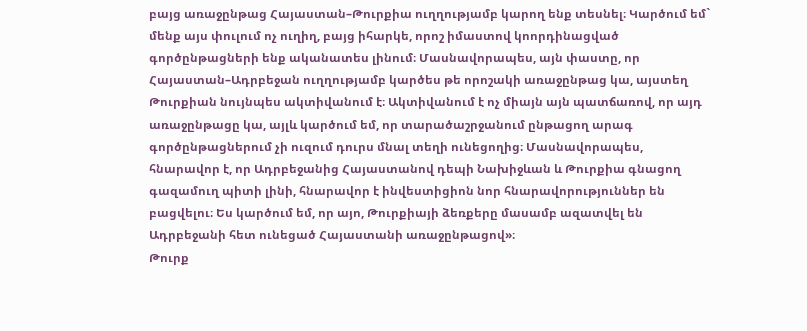բայց առաջընթաց Հայաստան–Թուրքիա ուղղությամբ կարող ենք տեսնել։ Կարծում եմ` մենք այս փուլում ոչ ուղիղ, բայց իհարկե, որոշ իմաստով կոորդինացված գործընթացների ենք ականատես լինում։ Մասնավորապես, այն փաստը, որ Հայաստան–Ադրբեջան ուղղությամբ կարծես թե որոշակի առաջընթաց կա, այստեղ Թուրքիան նույնպես ակտիվանում է։ Ակտիվանում է ոչ միայն այն պատճառով, որ այդ առաջընթացը կա, այլև կարծում եմ, որ տարածաշրջանում ընթացող արագ գործընթացներում չի ուզում դուրս մնալ տեղի ունեցողից։ Մասնավորապես, հնարավոր է, որ Ադրբեջանից Հայաստանով դեպի Նախիջևան և Թուրքիա գնացող գազամուղ պիտի լինի, հնարավոր է ինվեստիցիոն նոր հնարավորություններ են բացվելու։ Ես կարծում եմ, որ այո, Թուրքիայի ձեռքերը մասամբ ազատվել են Ադրբեջանի հետ ունեցած Հայաստանի առաջընթացով»։
Թուրք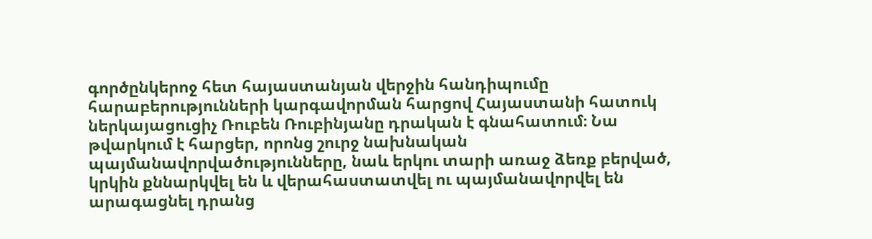գործընկերոջ հետ հայաստանյան վերջին հանդիպումը հարաբերությունների կարգավորման հարցով Հայաստանի հատուկ ներկայացուցիչ Ռուբեն Ռուբինյանը դրական է գնահատում։ Նա թվարկում է հարցեր, որոնց շուրջ նախնական պայմանավորվածությունները, նաև երկու տարի առաջ ձեռք բերված, կրկին քննարկվել են և վերահաստատվել ու պայմանավորվել են արագացնել դրանց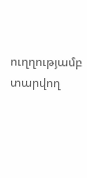ուղղությամբ տարվող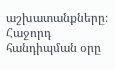աշխատանքները։
Հաջորդ հանդիպման օրը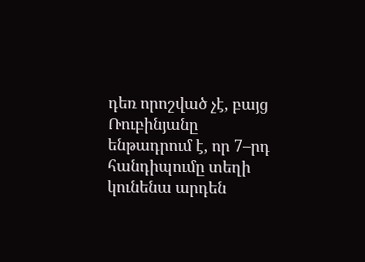դեռ որոշված չէ, բայց Ռուբինյանը ենթադրում է, որ 7–րդ հանդիպումը տեղի կունենա արդեն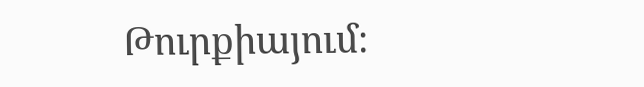Թուրքիայում։